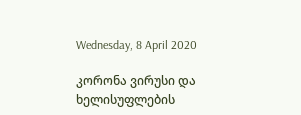Wednesday, 8 April 2020

კორონა ვირუსი და ხელისუფლების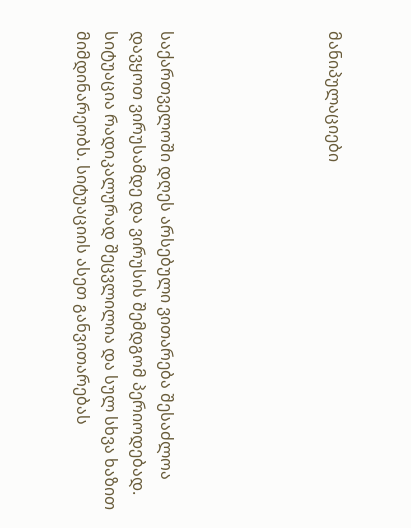მანიპულაციები





საქართველოში დღეს არსებული ვითარება შესაძლოა დავყოთ ვირუსამდე და ვირუსის შემდგომ პერიოდებად. სიტუაცია რადიკალურად შეცვლილია და სულ სხვა ხაზით მიმდინარეობს. სიტუაციის ასეთ განვითარებას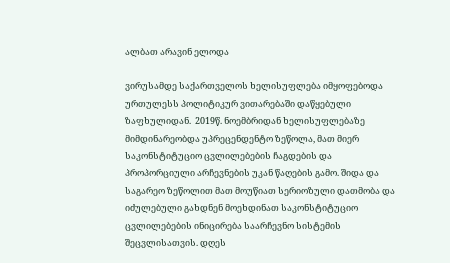ალბათ არავინ ელოდა

ვირუსამდე საქართველოს ხელისუფლება იმყოფებოდა ურთულესს პოლიტიკურ ვითარებაში დაწყებული ზაფხულიდან.  2019წ. ნოემბრიდან ხელისუფლებაზე მიმდინარეობდა უპრეცენდენტო ზეწოლა, მათ მიერ საკონსტიტუციო ცვლილებების ჩაგდების და პროპორციული არჩევნების უკან წაღების გამო. შიდა და საგარეო ზეწოლით მათ მოუწიათ სერიოზული დათმობა და იძულებული გახდნენ მოეხდინათ საკონსტიტუციო ცვლილებების ინიცირება საარჩევნო სისტემის შეცვლისათვის. დღეს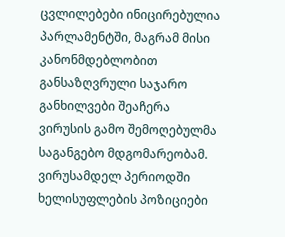ცვლილებები ინიცირებულია პარლამენტში, მაგრამ მისი კანონმდებლობით განსაზღვრული საჯარო განხილვები შეაჩერა ვირუსის გამო შემოღებულმა საგანგებო მდგომარეობამ. ვირუსამდელ პერიოდში ხელისუფლების პოზიციები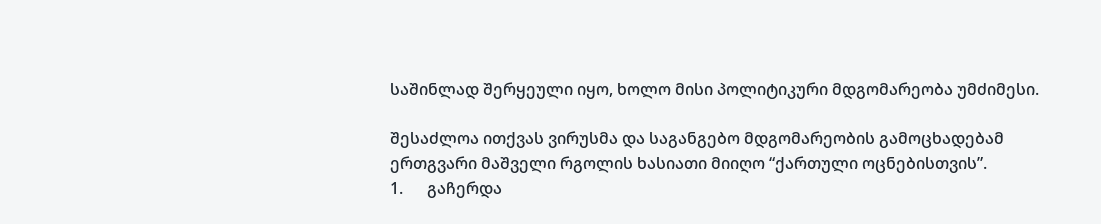საშინლად შერყეული იყო, ხოლო მისი პოლიტიკური მდგომარეობა უმძიმესი.

შესაძლოა ითქვას ვირუსმა და საგანგებო მდგომარეობის გამოცხადებამ ერთგვარი მაშველი რგოლის ხასიათი მიიღო “ქართული ოცნებისთვის”.
1.      გაჩერდა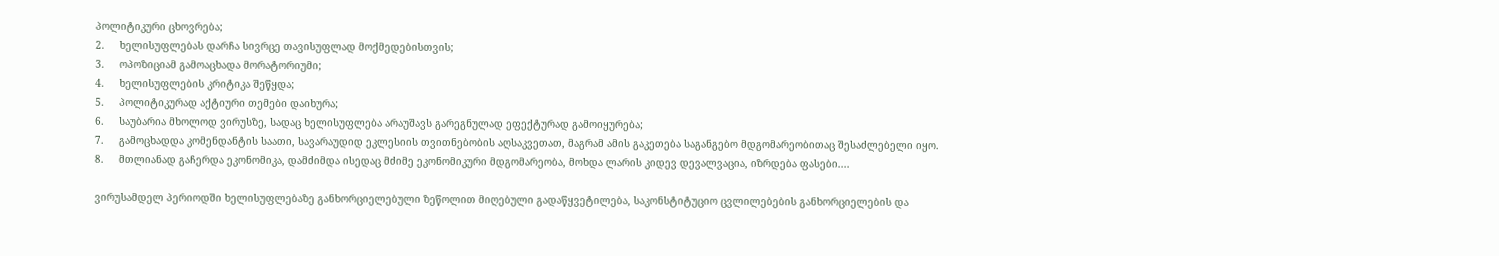პოლიტიკური ცხოვრება;
2.     ხელისუფლებას დარჩა სივრცე თავისუფლად მოქმედებისთვის;
3.     ოპოზიციამ გამოაცხადა მორატორიუმი;
4.     ხელისუფლების კრიტიკა შეწყდა;
5.     პოლიტიკურად აქტიური თემები დაიხურა;
6.     საუბარია მხოლოდ ვირუსზე, სადაც ხელისუფლება არაუშავს გარეგნულად ეფექტურად გამოიყურება;
7.     გამოცხადდა კომენდანტის საათი, სავარაუდიდ ეკლესიის თვითნებობის აღსაკვეთათ, მაგრამ ამის გაკეთება საგანგებო მდგომარეობითაც შესაძლებელი იყო.
8.     მთლიანად გაჩერდა ეკონომიკა, დამძიმდა ისედაც მძიმე ეკონომიკური მდგომარეობა, მოხდა ლარის კიდევ დევალვაცია, იზრდება ფასები....

ვირუსამდელ პერიოდში ხელისუფლებაზე განხორციელებული ზეწოლით მიღებული გადაწყვეტილება, საკონსტიტუციო ცვლილებების განხორციელების და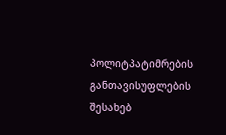პოლიტპატიმრების განთავისუფლების შესახებ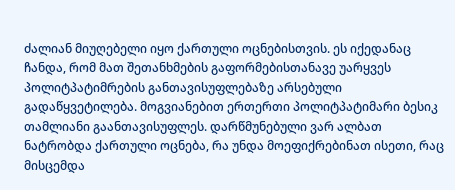ძალიან მიუღებელი იყო ქართული ოცნებისთვის. ეს იქედანაც ჩანდა, რომ მათ შეთანხმების გაფორმებისთანავე უარყვეს პოლიტპატიმრების განთავისუფლებაზე არსებული გადაწყვეტილება. მოგვიანებით ერთერთი პოლიტპატიმარი ბესიკ თამლიანი გაანთავისუფლეს. დარწმუნებული ვარ ალბათ ნატრობდა ქართული ოცნება, რა უნდა მოეფიქრებინათ ისეთი, რაც მისცემდა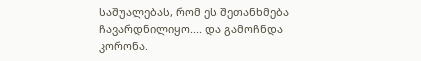საშუალებას, რომ ეს შეთანხმება  ჩავარდნილიყო.... და გამოჩნდა კორონა.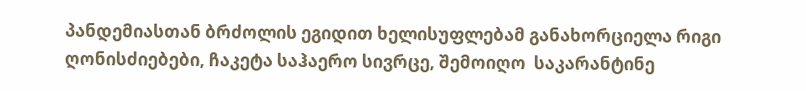პანდემიასთან ბრძოლის ეგიდით ხელისუფლებამ განახორციელა რიგი ღონისძიებები, ჩაკეტა საჰაერო სივრცე, შემოიღო  საკარანტინე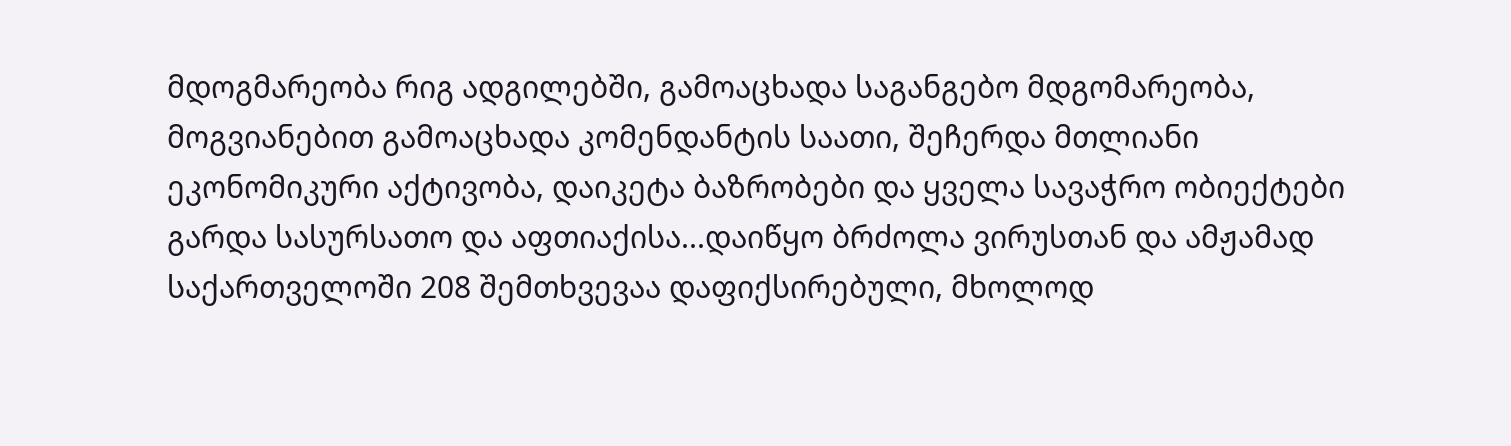მდოგმარეობა რიგ ადგილებში, გამოაცხადა საგანგებო მდგომარეობა, მოგვიანებით გამოაცხადა კომენდანტის საათი, შეჩერდა მთლიანი ეკონომიკური აქტივობა, დაიკეტა ბაზრობები და ყველა სავაჭრო ობიექტები გარდა სასურსათო და აფთიაქისა...დაიწყო ბრძოლა ვირუსთან და ამჟამად საქართველოში 208 შემთხვევაა დაფიქსირებული, მხოლოდ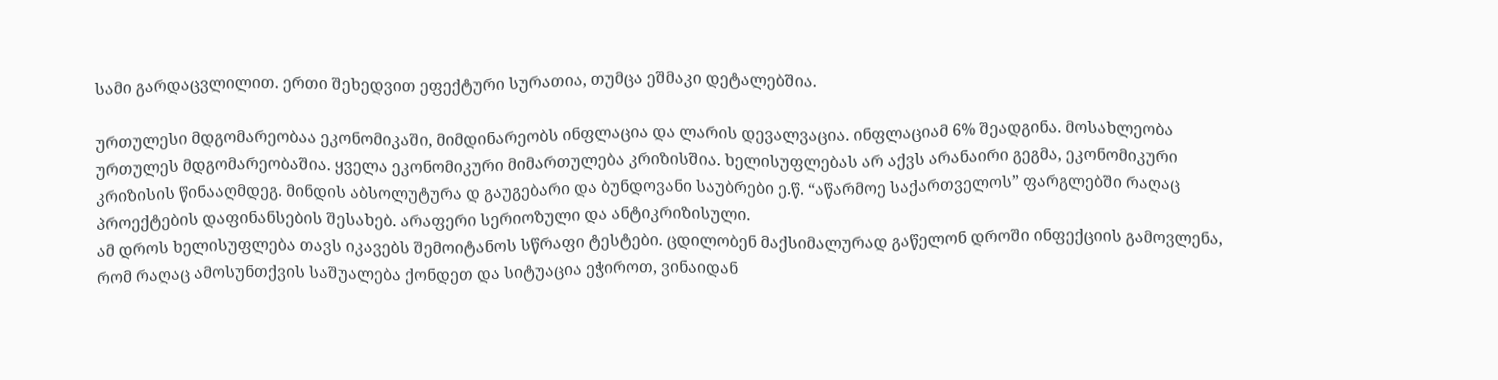სამი გარდაცვლილით. ერთი შეხედვით ეფექტური სურათია, თუმცა ეშმაკი დეტალებშია.

ურთულესი მდგომარეობაა ეკონომიკაში, მიმდინარეობს ინფლაცია და ლარის დევალვაცია. ინფლაციამ 6% შეადგინა. მოსახლეობა ურთულეს მდგომარეობაშია. ყველა ეკონომიკური მიმართულება კრიზისშია. ხელისუფლებას არ აქვს არანაირი გეგმა, ეკონომიკური კრიზისის წინააღმდეგ. მინდის აბსოლუტურა დ გაუგებარი და ბუნდოვანი საუბრები ე.წ. “აწარმოე საქართველოს” ფარგლებში რაღაც პროექტების დაფინანსების შესახებ. არაფერი სერიოზული და ანტიკრიზისული.
ამ დროს ხელისუფლება თავს იკავებს შემოიტანოს სწრაფი ტესტები. ცდილობენ მაქსიმალურად გაწელონ დროში ინფექციის გამოვლენა, რომ რაღაც ამოსუნთქვის საშუალება ქონდეთ და სიტუაცია ეჭიროთ, ვინაიდან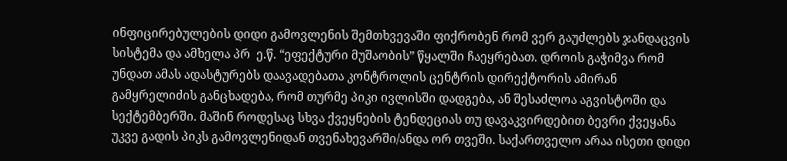ინფიცირებულების დიდი გამოვლენის შემთხვევაში ფიქრობენ რომ ვერ გაუძლებს ჯანდაცვის სისტემა და ამხელა პრ  ე.წ. “ეფექტური მუშაობის” წყალში ჩაეყრებათ. დროის გაჭიმვა რომ უნდათ ამას ადასტურებს დაავადებათა კონტროლის ცენტრის დირექტორის ამირან გამყრელიძის განცხადება, რომ თურმე პიკი ივლისში დადგება, ან შესაძლოა აგვისტოში და სექტემბერში. მაშინ როდესაც სხვა ქვეყნების ტენდეციას თუ დავაკვირდებით ბევრი ქვეყანა უკვე გადის პიკს გამოვლენიდან თვენახევარში/ანდა ორ თვეში. საქართველო არაა ისეთი დიდი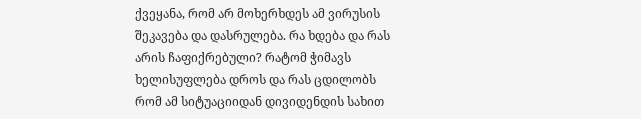ქვეყანა, რომ არ მოხერხდეს ამ ვირუსის შეკავება და დასრულება. რა ხდება და რას არის ჩაფიქრებული? რატომ ჭიმავს ხელისუფლება დროს და რას ცდილობს რომ ამ სიტუაციიდან დივიდენდის სახით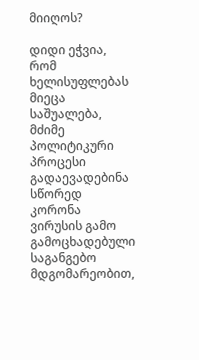მიიღოს?

დიდი ეჭვია, რომ ხელისუფლებას მიეცა საშუალება, მძიმე პოლიტიკური პროცესი გადაევადებინა სწორედ კორონა ვირუსის გამო გამოცხადებული საგანგებო მდგომარეობით,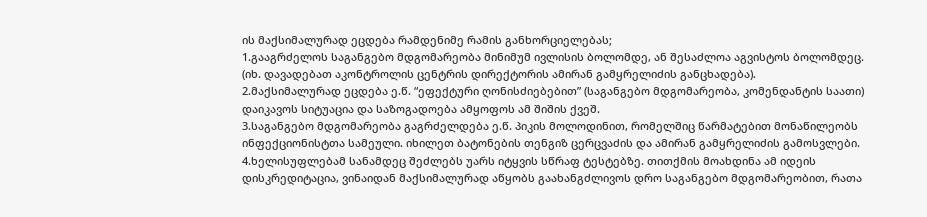ის მაქსიმალურად ეცდება რამდენიმე რამის განხორციელებას;
1.გააგრძელოს საგანგებო მდგომარეობა მინიმუმ ივლისის ბოლომდე, ან შესაძლოა აგვისტოს ბოლომდეც. (იხ. დავადებათ აკონტროლის ცენტრის დირექტორის ამირან გამყრელიძის განცხადება).
2.მაქსიმალურად ეცდება ე.წ. “ეფექტური ღონისძიებებით” (საგანგებო მდგომარეობა, კომენდანტის საათი) დაიკავოს სიტუაცია და საზოგადოება ამყოფოს ამ შიშის ქვეშ.
3.საგანგებო მდგომარეობა გაგრძელდება ე.წ. პიკის მოლოდინით, რომელშიც წარმატებით მონაწილეობს ინფექციონისტთა სამეული. იხილეთ ბატონების თენგიზ ცერცვაძის და ამირან გამყრელიძის გამოსვლები.
4.ხელისუფლებამ სანამდეც შეძლებს უარს იტყვის სწრაფ ტესტებზე. თითქმის მოახდინა ამ იდეის დისკრედიტაცია, ვინაიდან მაქსიმალურად აწყობს გაახანგძლივოს დრო საგანგებო მდგომარეობით, რათა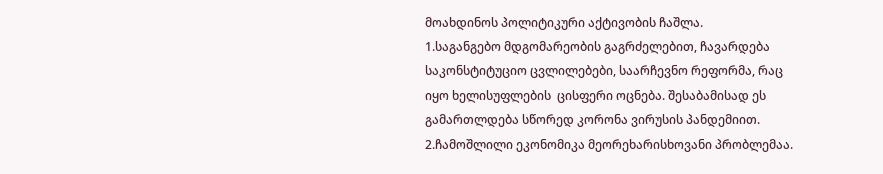მოახდინოს პოლიტიკური აქტივობის ჩაშლა.
1.საგანგებო მდგომარეობის გაგრძელებით, ჩავარდება საკონსტიტუციო ცვლილებები, საარჩევნო რეფორმა, რაც იყო ხელისუფლების  ცისფერი ოცნება. შესაბამისად ეს გამართლდება სწორედ კორონა ვირუსის პანდემიით.
2.ჩამოშლილი ეკონომიკა მეორეხარისხოვანი პრობლემაა.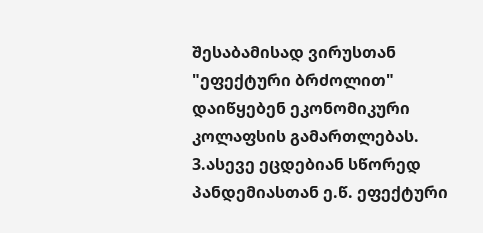შესაბამისად ვირუსთან "ეფექტური ბრძოლით" დაიწყებენ ეკონომიკური კოლაფსის გამართლებას.
3.ასევე ეცდებიან სწორედ პანდემიასთან ე.წ. ეფექტური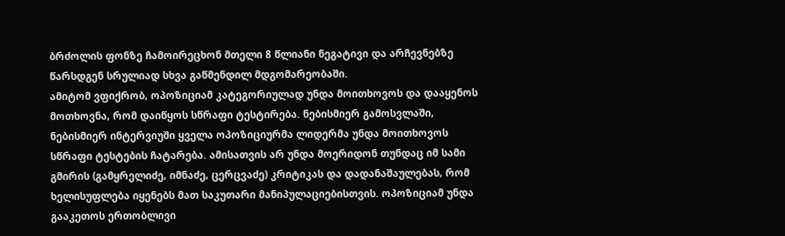ბრძოლის ფონზე ჩამოირეცხონ მთელი 8 წლიანი ნეგატივი და არჩევნებზე წარსდგენ სრულიად სხვა გაწმენდილ მდგომარეობაში.
ამიტომ ვფიქრობ, ოპოზიციამ კატეგორიულად უნდა მოითხოვოს და დააყენოს მოთხოვნა, რომ დაიწყოს სწრაფი ტესტირება. ნებისმიერ გამოსვლაში, ნებისმიერ ინტერვიუში ყველა ოპოზიციურმა ლიდერმა უნდა მოითხოვოს სწრაფი ტესტების ჩატარება. ამისათვის არ უნდა მოერიდონ თუნდაც იმ სამი გმირის (გამყრელიძე, იმნაძე, ცერცვაძე) კრიტიკას და დადანაშაულებას, რომ ხელისუფლება იყენებს მათ საკუთარი მანიპულაციებისთვის. ოპოზიციამ უნდა გააკეთოს ერთობლივი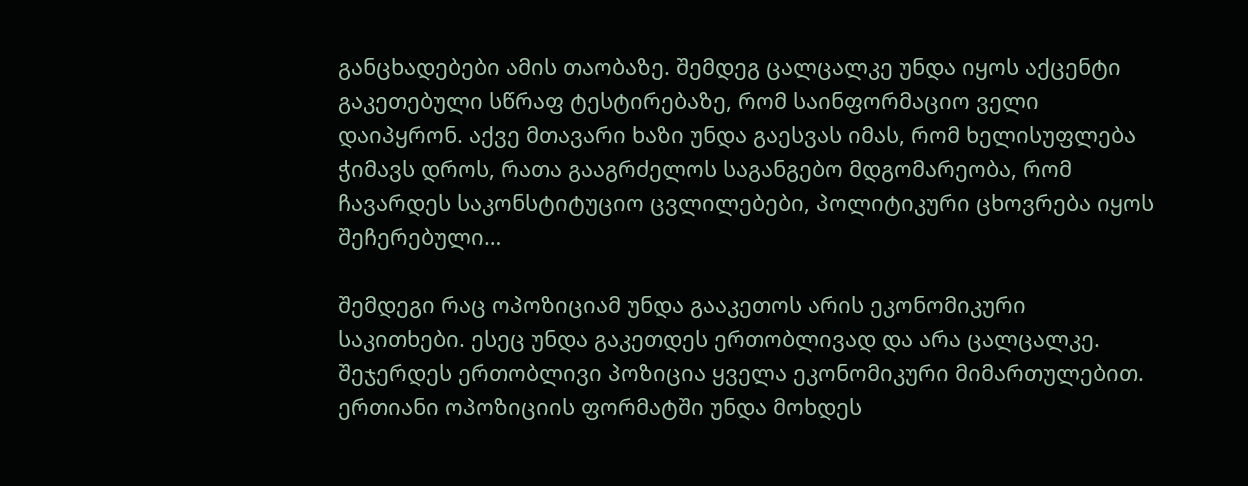განცხადებები ამის თაობაზე. შემდეგ ცალცალკე უნდა იყოს აქცენტი გაკეთებული სწრაფ ტესტირებაზე, რომ საინფორმაციო ველი დაიპყრონ. აქვე მთავარი ხაზი უნდა გაესვას იმას, რომ ხელისუფლება ჭიმავს დროს, რათა გააგრძელოს საგანგებო მდგომარეობა, რომ ჩავარდეს საკონსტიტუციო ცვლილებები, პოლიტიკური ცხოვრება იყოს შეჩერებული…

შემდეგი რაც ოპოზიციამ უნდა გააკეთოს არის ეკონომიკური საკითხები. ესეც უნდა გაკეთდეს ერთობლივად და არა ცალცალკე. შეჯერდეს ერთობლივი პოზიცია ყველა ეკონომიკური მიმართულებით. ერთიანი ოპოზიციის ფორმატში უნდა მოხდეს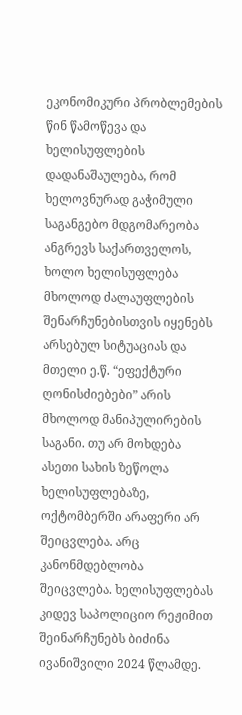ეკონომიკური პრობლემების წინ წამოწევა და ხელისუფლების დადანაშაულება, რომ  ხელოვნურად გაჭიმული საგანგებო მდგომარეობა ანგრევს საქართველოს, ხოლო ხელისუფლება მხოლოდ ძალაუფლების შენარჩუნებისთვის იყენებს არსებულ სიტუაციას და მთელი ე.წ. “ეფექტური ღონისძიებები” არის მხოლოდ მანიპულირების საგანი. თუ არ მოხდება ასეთი სახის ზეწოლა ხელისუფლებაზე, ოქტომბერში არაფერი არ შეიცვლება. არც კანონმდებლობა შეიცვლება. ხელისუფლებას კიდევ საპოლიციო რეჟიმით შეინარჩუნებს ბიძინა ივანიშვილი 2024 წლამდე.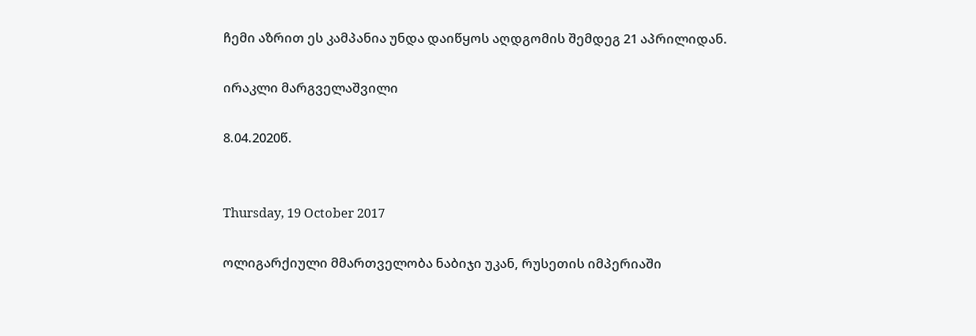ჩემი აზრით ეს კამპანია უნდა დაიწყოს აღდგომის შემდეგ 21 აპრილიდან.

ირაკლი მარგველაშვილი

8.04.2020წ.


Thursday, 19 October 2017

ოლიგარქიული მმართველობა ნაბიჯი უკან, რუსეთის იმპერიაში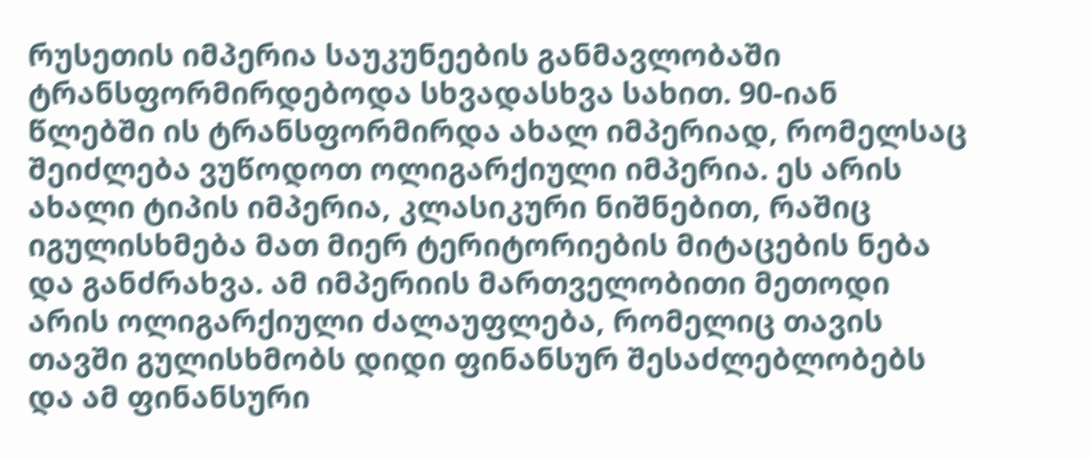რუსეთის იმპერია საუკუნეების განმავლობაში ტრანსფორმირდებოდა სხვადასხვა სახით. 90-იან წლებში ის ტრანსფორმირდა ახალ იმპერიად, რომელსაც შეიძლება ვუწოდოთ ოლიგარქიული იმპერია. ეს არის ახალი ტიპის იმპერია, კლასიკური ნიშნებით, რაშიც იგულისხმება მათ მიერ ტერიტორიების მიტაცების ნება და განძრახვა. ამ იმპერიის მართველობითი მეთოდი არის ოლიგარქიული ძალაუფლება, რომელიც თავის თავში გულისხმობს დიდი ფინანსურ შესაძლებლობებს და ამ ფინანსური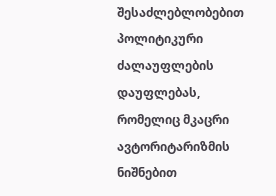შესაძლებლობებით პოლიტიკური ძალაუფლების დაუფლებას, რომელიც მკაცრი ავტორიტარიზმის ნიშნებით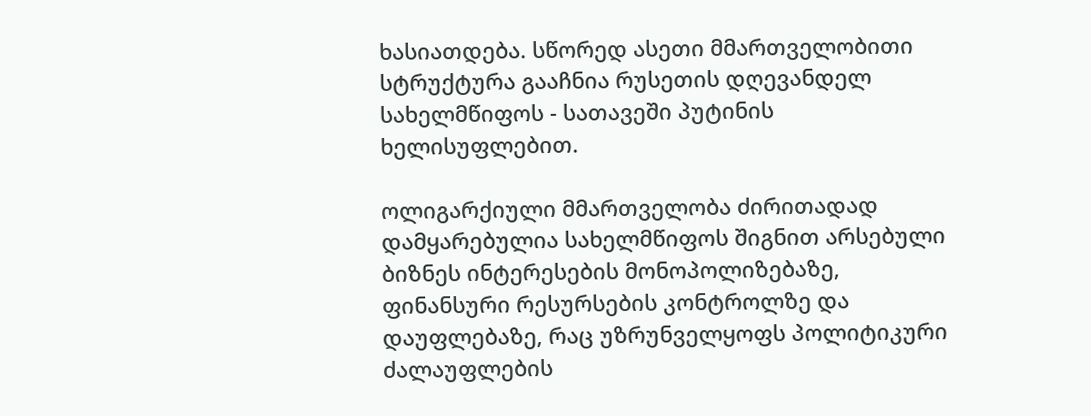ხასიათდება. სწორედ ასეთი მმართველობითი სტრუქტურა გააჩნია რუსეთის დღევანდელ სახელმწიფოს - სათავეში პუტინის ხელისუფლებით.

ოლიგარქიული მმართველობა ძირითადად დამყარებულია სახელმწიფოს შიგნით არსებული ბიზნეს ინტერესების მონოპოლიზებაზე, ფინანსური რესურსების კონტროლზე და დაუფლებაზე, რაც უზრუნველყოფს პოლიტიკური ძალაუფლების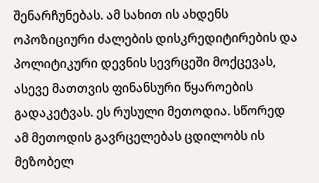შენარჩუნებას. ამ სახით ის ახდენს  ოპოზიციური ძალების დისკრედიტირების და პოლიტიკური დევნის სევრცეში მოქცევას, ასევე მათთვის ფინანსური წყაროების გადაკეტვას. ეს რუსული მეთოდია. სწორედ ამ მეთოდის გავრცელებას ცდილობს ის მეზობელ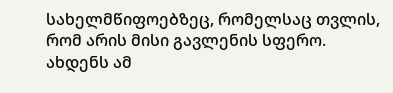სახელმწიფოებზეც, რომელსაც თვლის, რომ არის მისი გავლენის სფერო. ახდენს ამ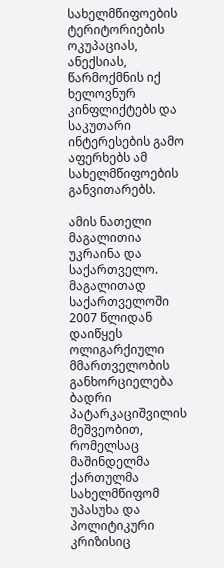სახელმწიფოების ტერიტორიების ოკუპაციას, ანექსიას, წარმოქმნის იქ ხელოვნურ კინფლიქტებს და საკუთარი ინტერესების გამო აფერხებს ამ სახელმწიფოების განვითარებს.

ამის ნათელი მაგალითია უკრაინა და საქართველო. მაგალითად საქართველოში 2007 წლიდან დაიწყეს ოლიგარქიული მმართველობის განხორციელება ბადრი პატარკაციშვილის მეშვეობით, რომელსაც მაშინდელმა ქართულმა სახელმწიფომ უპასუხა და პოლიტიკური კრიზისიც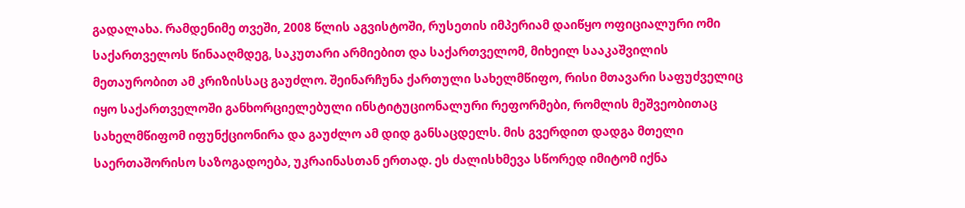გადალახა. რამდენიმე თვეში, 2008 წლის აგვისტოში, რუსეთის იმპერიამ დაიწყო ოფიციალური ომი საქართველოს წინააღმდეგ, საკუთარი არმიებით და საქართველომ, მიხეილ სააკაშვილის მეთაურობით ამ კრიზისსაც გაუძლო. შეინარჩუნა ქართული სახელმწიფო, რისი მთავარი საფუძველიც იყო საქართველოში განხორციელებული ინსტიტუციონალური რეფორმები, რომლის მეშვეობითაც სახელმწიფომ იფუნქციონირა და გაუძლო ამ დიდ განსაცდელს. მის გვერდით დადგა მთელი საერთაშორისო საზოგადოება, უკრაინასთან ერთად. ეს ძალისხმევა სწორედ იმიტომ იქნა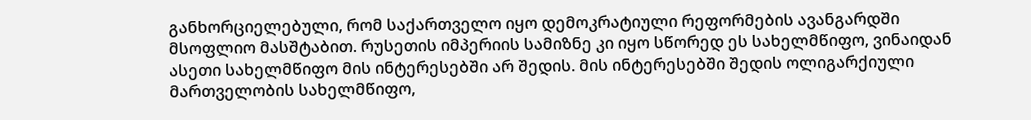განხორციელებული, რომ საქართველო იყო დემოკრატიული რეფორმების ავანგარდში მსოფლიო მასშტაბით. რუსეთის იმპერიის სამიზნე კი იყო სწორედ ეს სახელმწიფო, ვინაიდან ასეთი სახელმწიფო მის ინტერესებში არ შედის. მის ინტერესებში შედის ოლიგარქიული მართველობის სახელმწიფო,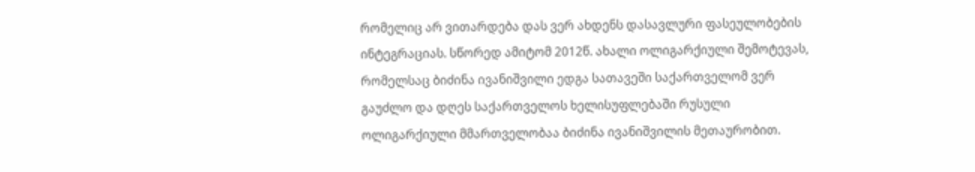რომელიც არ ვითარდება დას ვერ ახდენს დასავლური ფასეულობების ინტეგრაციას. სწორედ ამიტომ 2012წ. ახალი ოლიგარქიული შემოტევას, რომელსაც ბიძინა ივანიშვილი ედგა სათავეში საქართველომ ვერ გაუძლო და დღეს საქართველოს ხელისუფლებაში რუსული ოლიგარქიული მმართველობაა ბიძინა ივანიშვილის მეთაურობით.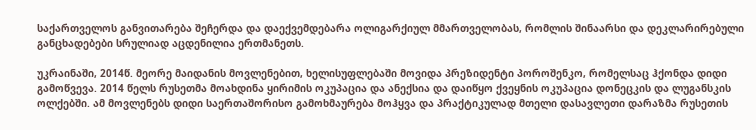საქართველოს განვითარება შეჩერდა და დაექვემდებარა ოლიგარქიულ მმართველობას, რომლის შინაარსი და დეკლარირებული განცხადებები სრულიად აცდენილია ერთმანეთს.

უკრაინაში, 2014წ. მეორე მაიდანის მოვლენებით, ხელისუფლებაში მოვიდა პრეზიდენტი პოროშენკო, რომელსაც ჰქონდა დიდი გამოწვევა. 2014 წელს რუსეთმა მოახდინა ყირიმის ოკუპაცია და ანექსია და დაიწყო ქვეყნის ოკუპაცია დონეცკის და ლუგანსკის ოლქებში. ამ მოვლენებს დიდი საერთაშორისო გამოხმაურება მოჰყვა და პრაქტიკულად მთელი დასავლეთი დარაზმა რუსეთის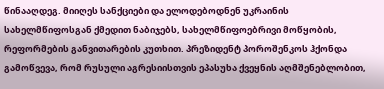წინააღდეგ. მიიღეს სანქციები და ელოდებოდნენ უკრაინის სახელმწიფოსგან ქმედით ნაბიჯებს, სახელმწიფოებრივი მოწყობის, რეფორმების განვითარების კუთხით. პრეზიდენტ პოროშენკოს ჰქონდა გამოწვევა, რომ რუსული აგრესიისთვის ეპასუხა ქვეყნის აღმშენებლობით,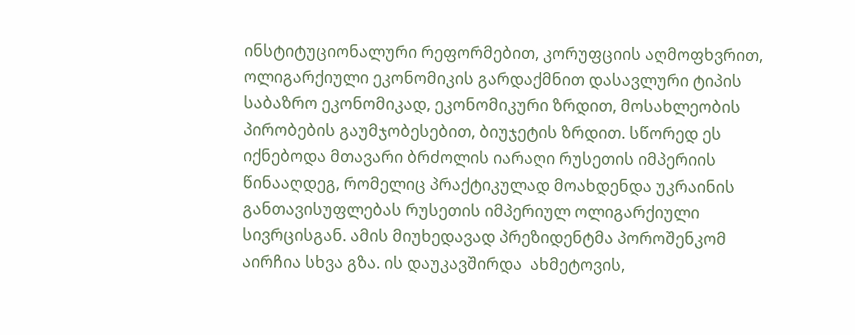ინსტიტუციონალური რეფორმებით, კორუფციის აღმოფხვრით, ოლიგარქიული ეკონომიკის გარდაქმნით დასავლური ტიპის საბაზრო ეკონომიკად, ეკონომიკური ზრდით, მოსახლეობის პირობების გაუმჯობესებით, ბიუჯეტის ზრდით. სწორედ ეს იქნებოდა მთავარი ბრძოლის იარაღი რუსეთის იმპერიის წინააღდეგ, რომელიც პრაქტიკულად მოახდენდა უკრაინის განთავისუფლებას რუსეთის იმპერიულ ოლიგარქიული სივრცისგან. ამის მიუხედავად პრეზიდენტმა პოროშენკომ აირჩია სხვა გზა. ის დაუკავშირდა  ახმეტოვის,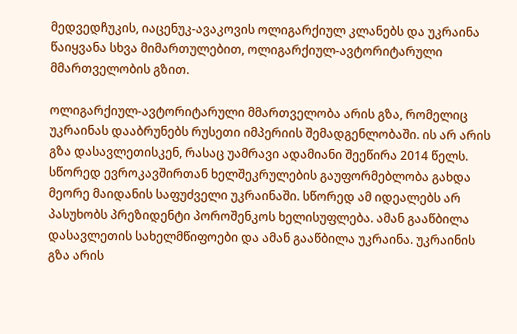მედვედჩუკის, იაცენუკ-ავაკოვის ოლიგარქიულ კლანებს და უკრაინა წაიყვანა სხვა მიმართულებით, ოლიგარქიულ-ავტორიტარული მმართველობის გზით.

ოლიგარქიულ-ავტორიტარული მმართველობა არის გზა, რომელიც უკრაინას დააბრუნებს რუსეთი იმპერიის შემადგენლობაში. ის არ არის გზა დასავლეთისკენ, რასაც უამრავი ადამიანი შეეწირა 2014 წელს. სწორედ ევროკავშირთან ხელშეკრულების გაუფორმებლობა გახდა მეორე მაიდანის საფუძველი უკრაინაში. სწორედ ამ იდეალებს არ პასუხობს პრეზიდენტი პოროშენკოს ხელისუფლება. ამან გააწბილა დასავლეთის სახელმწიფოები და ამან გააწბილა უკრაინა. უკრაინის გზა არის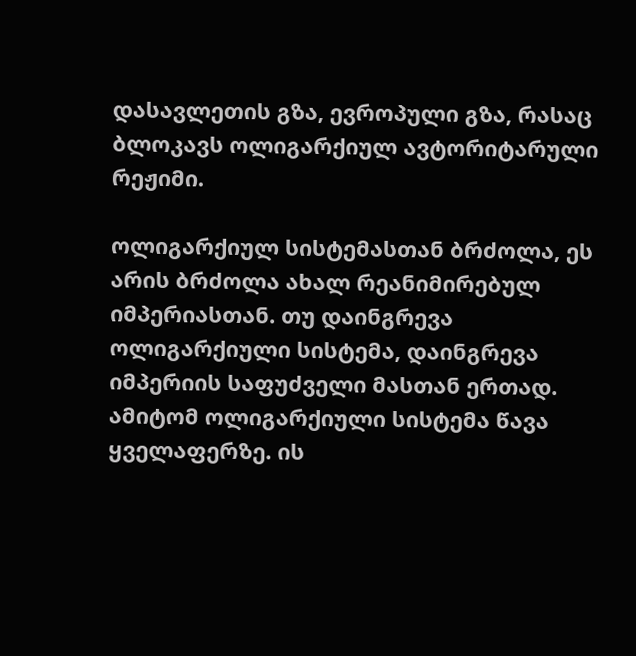დასავლეთის გზა, ევროპული გზა, რასაც ბლოკავს ოლიგარქიულ ავტორიტარული რეჟიმი.

ოლიგარქიულ სისტემასთან ბრძოლა, ეს არის ბრძოლა ახალ რეანიმირებულ იმპერიასთან. თუ დაინგრევა ოლიგარქიული სისტემა, დაინგრევა იმპერიის საფუძველი მასთან ერთად. ამიტომ ოლიგარქიული სისტემა წავა ყველაფერზე. ის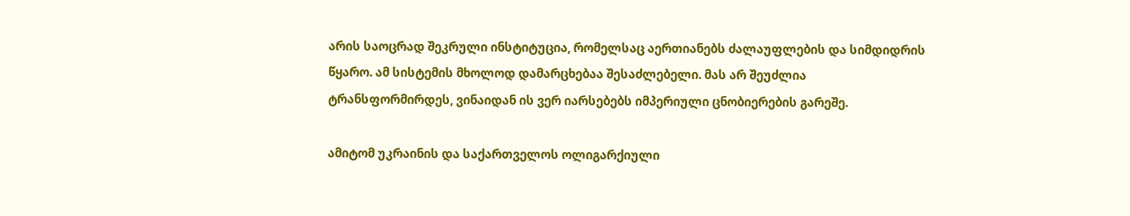არის საოცრად შეკრული ინსტიტუცია, რომელსაც აერთიანებს ძალაუფლების და სიმდიდრის წყარო. ამ სისტემის მხოლოდ დამარცხებაა შესაძლებელი. მას არ შეუძლია ტრანსფორმირდეს, ვინაიდან ის ვერ იარსებებს იმპერიული ცნობიერების გარეშე.

ამიტომ უკრაინის და საქართველოს ოლიგარქიული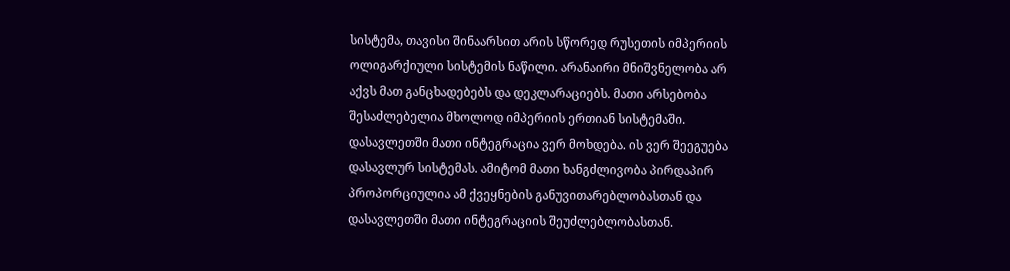სისტემა, თავისი შინაარსით არის სწორედ რუსეთის იმპერიის ოლიგარქიული სისტემის ნაწილი. არანაირი მნიშვნელობა არ აქვს მათ განცხადებებს და დეკლარაციებს. მათი არსებობა შესაძლებელია მხოლოდ იმპერიის ერთიან სისტემაში. დასავლეთში მათი ინტეგრაცია ვერ მოხდება. ის ვერ შეეგუება დასავლურ სისტემას. ამიტომ მათი ხანგძლივობა პირდაპირ პროპორციულია ამ ქვეყნების განუვითარებლობასთან და დასავლეთში მათი ინტეგრაციის შეუძლებლობასთან.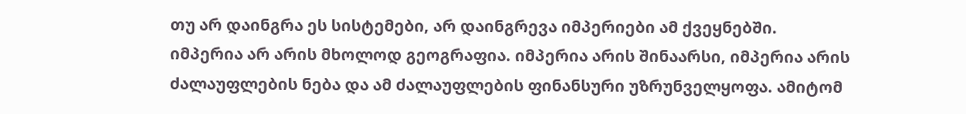თუ არ დაინგრა ეს სისტემები, არ დაინგრევა იმპერიები ამ ქვეყნებში. იმპერია არ არის მხოლოდ გეოგრაფია. იმპერია არის შინაარსი, იმპერია არის ძალაუფლების ნება და ამ ძალაუფლების ფინანსური უზრუნველყოფა. ამიტომ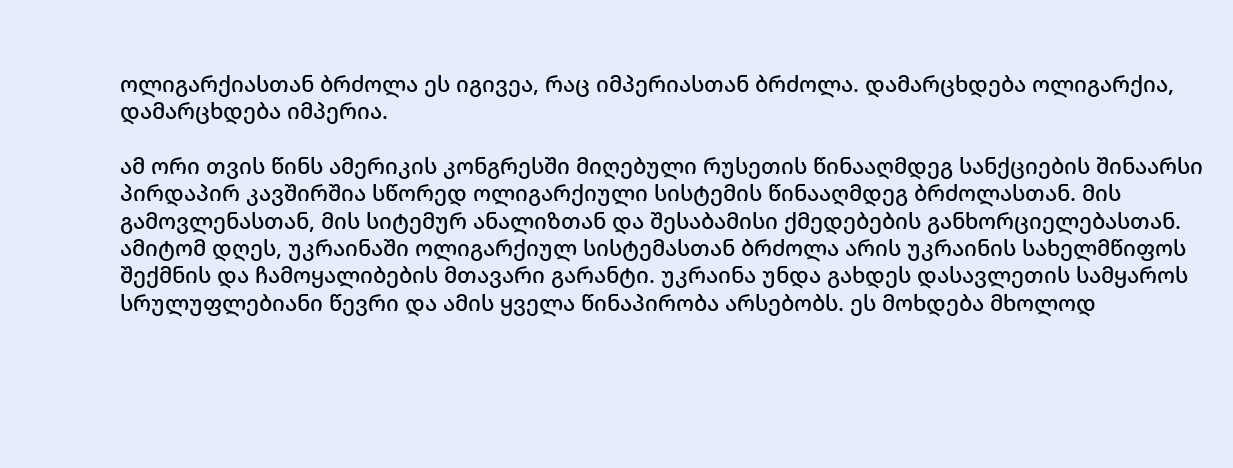ოლიგარქიასთან ბრძოლა ეს იგივეა, რაც იმპერიასთან ბრძოლა. დამარცხდება ოლიგარქია, დამარცხდება იმპერია.

ამ ორი თვის წინს ამერიკის კონგრესში მიღებული რუსეთის წინააღმდეგ სანქციების შინაარსი პირდაპირ კავშირშია სწორედ ოლიგარქიული სისტემის წინააღმდეგ ბრძოლასთან. მის გამოვლენასთან, მის სიტემურ ანალიზთან და შესაბამისი ქმედებების განხორციელებასთან. ამიტომ დღეს, უკრაინაში ოლიგარქიულ სისტემასთან ბრძოლა არის უკრაინის სახელმწიფოს შექმნის და ჩამოყალიბების მთავარი გარანტი. უკრაინა უნდა გახდეს დასავლეთის სამყაროს სრულუფლებიანი წევრი და ამის ყველა წინაპირობა არსებობს. ეს მოხდება მხოლოდ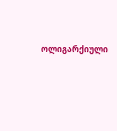ოლიგარქიული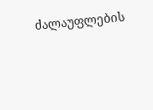ძალაუფლების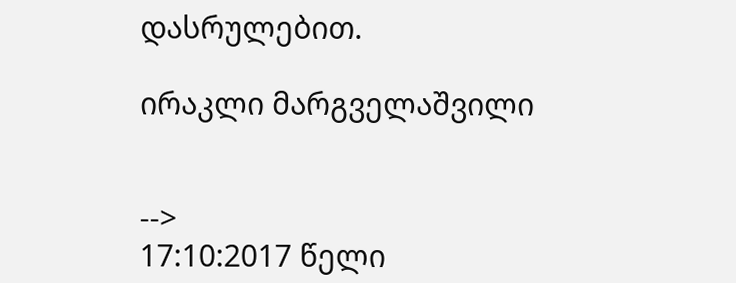დასრულებით.

ირაკლი მარგველაშვილი


-->
17:10:2017 წელი